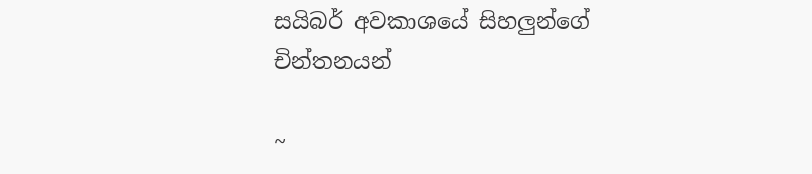සයිබර් අවකාශයේ සිහලුන්ගේ චින්තනයන්

~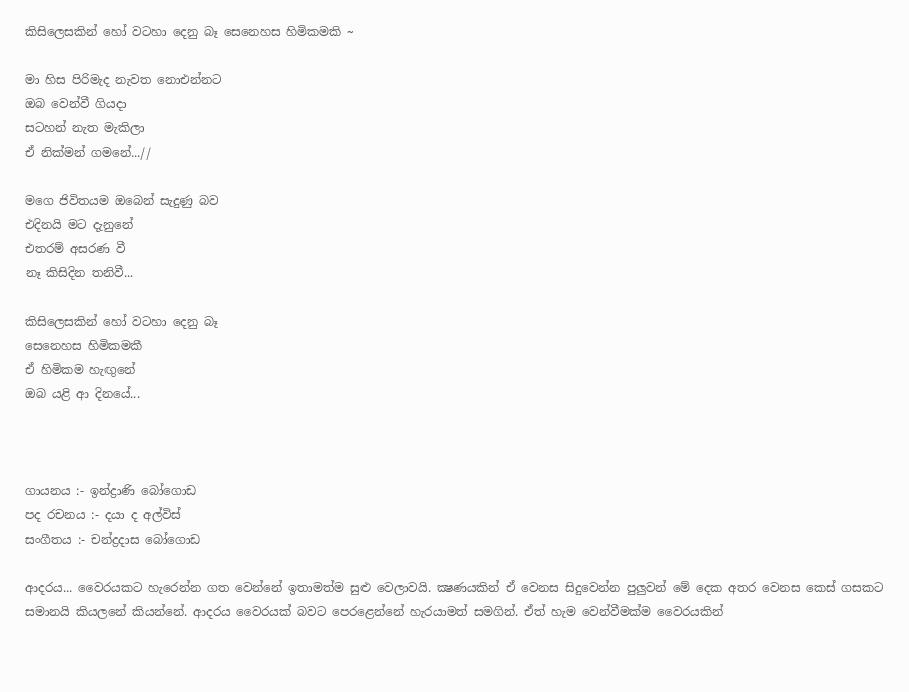කිසිලෙසකින් හෝ වටහා දෙනු බෑ සෙනෙහස හිමිකමකි ~

මා හිස පිරිමැද නැවත නොඑන්නට
ඔබ වෙන්වී ගියදා
සටහන් නැත මැකිලා
ඒ නික්‌මන් ගමනේ...//

මගෙ ජිවිතයම ඔබෙන් සැදුණු බව
එදිනයි මට දැනුනේ
එතරම් අසරණ වී
නෑ කිසිදින තනිවී...

කිසිලෙසකින් හෝ වටහා දෙනු බෑ
සෙනෙහස හිමිකමකී
ඒ හිමිකම හැඟුනේ
ඔබ යළි ආ දිනයේ...



ගායනය :- ඉන්ද්‍රාණි බෝගොඩ
පද රචනය :- දයා ද අල්විස්‌
සංගීතය :- චන්ද්‍රදාස බෝගොඩ

ආදරය... වෛරයකට හැරෙන්න ගත වෙන්නේ ඉතාමත්ම සුළු වෙලාවයි. ක්‍ෂණයකින් ඒ වෙනස සිදුවෙන්න පුලුවන් මේ දෙක අතර වෙනස කෙස්‌ ගසකට සමානයි කියලනේ කියන්නේ. ආදරය වෛරයක්‌ බවට පෙරළෙන්නේ හැරයාමත් සමගින්. ඒත් හැම වෙන්වීමක්‌ම වෛරයකින්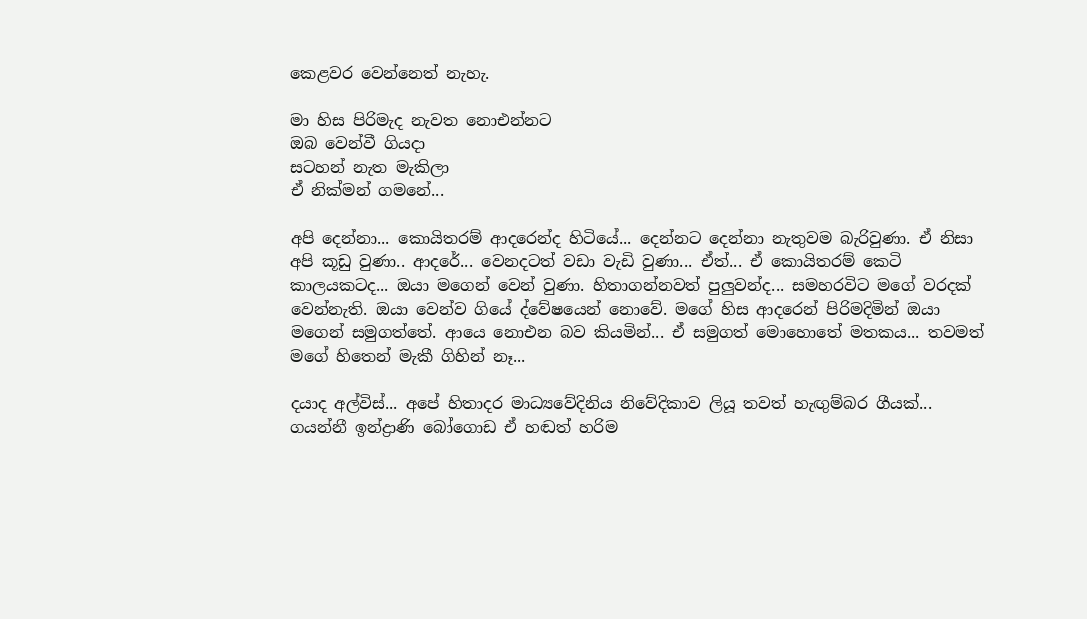කෙළවර වෙන්නෙත් නැහැ.

මා හිස පිරිමැද නැවත නොඑන්නට
ඔබ වෙන්වී ගියදා
සටහන් නැත මැකිලා
ඒ නික්‌මන් ගමනේ...

අපි දෙන්නා... කොයිතරම් ආදරෙන්ද හිටියේ... දෙන්නට දෙන්නා නැතුවම බැරිවුණා. ඒ නිසා අපි කූඩු වුණා.. ආදරේ... වෙනදටත් වඩා වැඩි වුණා... ඒත්... ඒ කොයිතරම් කෙටි කාලයකටද... ඔයා මගෙන් වෙන් වුණා. හිතාගන්නවත් පුලුවන්ද... සමහරවිට මගේ වරදක්‌ වෙන්නැති. ඔයා වෙන්ව ගියේ ද්වේෂයෙන් නොවේ. මගේ හිස ආදරෙන් පිරිමදිමින් ඔයා මගෙන් සමුගත්තේ. ආයෙ නොඑන බව කියමින්... ඒ සමුගත් මොහොතේ මතකය... තවමත් මගේ හිතෙන් මැකී ගිහින් නෑ...

දයාද අල්විස්‌... අපේ හිතාදර මාධ්‍යවේදිනිය නිවේදිකාව ලියූ තවත් හැඟුම්බර ගීයක්‌... ගයන්නී ඉන්ද්‍රාණි බෝගොඩ ඒ හඬත් හරිම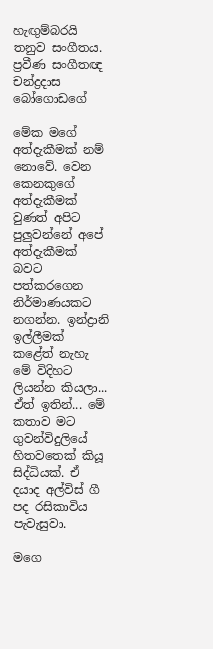හැඟුම්බරයි තනුව සංගීතය. ප්‍රවීණ සංගීතඥ චන්ද්‍රදාස බෝගොඩගේ

මේක මගේ අත්දැකීමක්‌ නම් නොවේ. වෙන කෙනකුගේ අත්දැකීමක්‌ වුණත් අපිට පුලුවන්නේ අපේ අත්දැකීමක්‌ බවට පත්කරගෙන නිර්මාණයකට නගන්න. ඉන්ද්‍රානි ඉල්ලීමක්‌ කළේත් නැහැ මේ විදිහට ලියන්න කියලා... ඒත් ඉතින්... මේ කතාව මට ගුවන්විදුලියේ හිතවතෙක්‌ කියූ සිද්ධියක්‌. ඒ දයාද අල්විස්‌ ගී පද රසිකාවිය පැවැසුවා.

මගෙ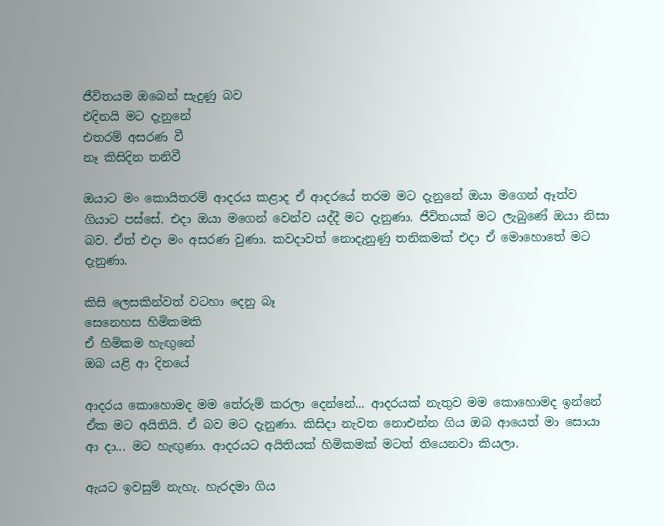ජීවිතයම ඔබෙන් සැදුණු බව
එදිනයි මට දැනුනේ
එතරම් අසරණ වී
නෑ කිසිදින තනිවී

ඔයාට මං කොයිතරම් ආදරය කළාද ඒ ආදරයේ තරම මට දැනුනේ ඔයා මගෙන් ඈත්ව ගියාට පස්‌සේ. එදා ඔයා මගෙන් වෙන්ව යද්දී මට දැනුණා. ජීවිතයක්‌ මට ලැබුණේ ඔයා නිසා බව. ඒත් එදා මං අසරණ වුණා. කවදාවත් නොදැනුණු තනිකමක්‌ එදා ඒ මොහොතේ මට දැනුණා.

කිසි ලෙසකින්වත් වටහා දෙනු බෑ
සෙනෙහස හිමිකමකි
ඒ හිමිකම හැඟුනේ
ඔබ යළි ආ දිනයේ

ආදරය කොහොමද මම තේරුම් කරලා දෙන්නේ... ආදරයක්‌ නැතුව මම කොහොමද ඉන්නේ ඒක මට අයිතියි. ඒ බව මට දැනුණා. කිසිදා නැවත නොඑන්න ගිය ඔබ ආයෙත් මා සොයා ආ දා... මට හැඟුණා. ආදරයට අයිතියක්‌ හිමිකමක්‌ මටත් තියෙනවා කියලා.

ඇයට ඉවසුම් නැහැ. හැරදමා ගිය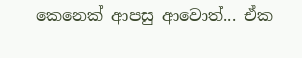කෙනෙක්‌ ආපසු ආවොත්... ඒක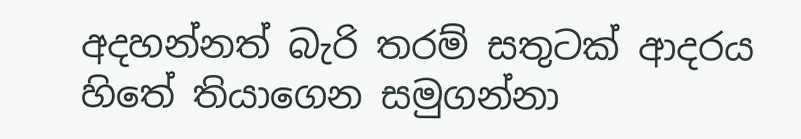අදහන්නත් බැරි තරම් සතුටක්‌ ආදරය හිතේ තියාගෙන සමුගන්නා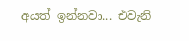අයත් ඉන්නවා... එවැනි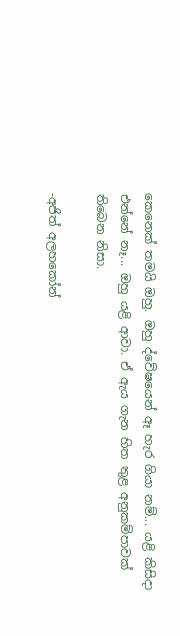කෙනෙක්‌ තමයි ඔහු. ඔහු ද්වේෂයෙන් ඈ හැර ගියා නම්... යළි කිසිදා එන්නේ නෑ... ඔහු යළි ආවා. ඒ ඇය ගැන හිත තුළ අනුකම්පාවක්‌ තිබෙන නිසා.

-අජිත් අලහකෝන්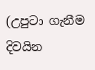(උපුටා ගැනීම දිවයින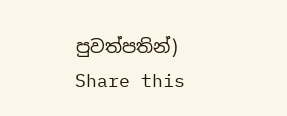පුවත්පතින්)
Share this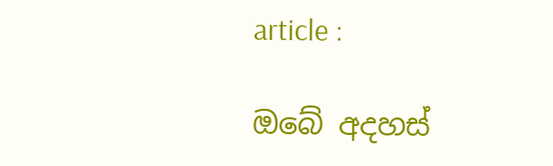article :

ඔබේ අදහස්